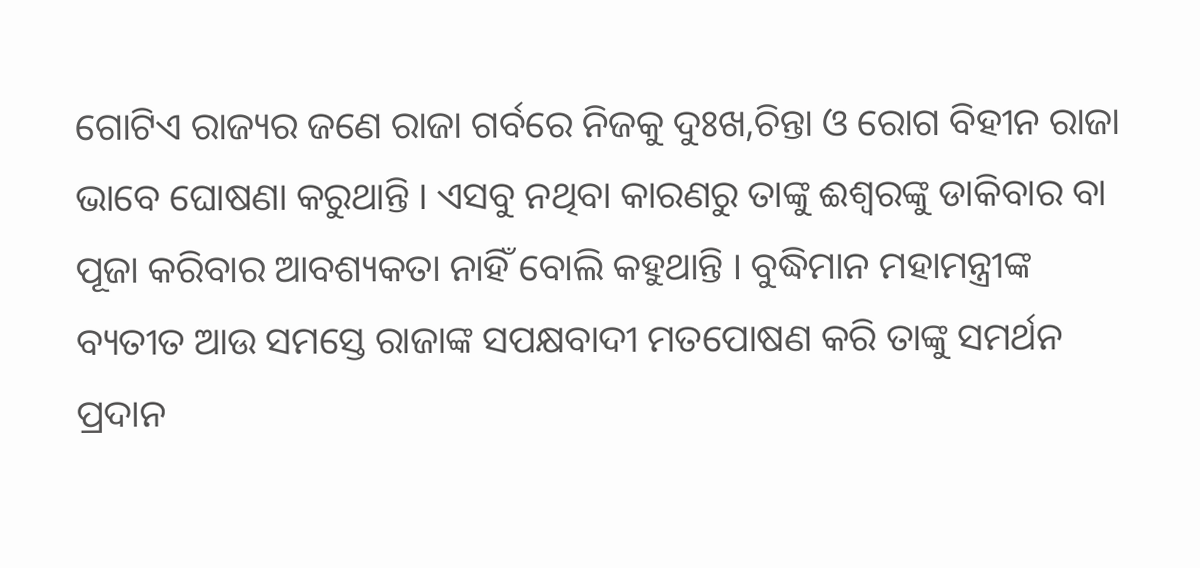ଗୋଟିଏ ରାଜ୍ୟର ଜଣେ ରାଜା ଗର୍ବରେ ନିଜକୁ ଦୁଃଖ,ଚିନ୍ତା ଓ ରୋଗ ବିହୀନ ରାଜା ଭାବେ ଘୋଷଣା କରୁଥାନ୍ତି । ଏସବୁ ନଥିବା କାରଣରୁ ତାଙ୍କୁ ଈଶ୍ଵରଙ୍କୁ ଡାକିବାର ବା ପୂଜା କରିବାର ଆବଶ୍ୟକତା ନାହିଁ ବୋଲି କହୁଥାନ୍ତି । ବୁଦ୍ଧିମାନ ମହାମନ୍ତ୍ରୀଙ୍କ ବ୍ୟତୀତ ଆଉ ସମସ୍ତେ ରାଜାଙ୍କ ସପକ୍ଷବାଦୀ ମତପୋଷଣ କରି ତାଙ୍କୁ ସମର୍ଥନ ପ୍ରଦାନ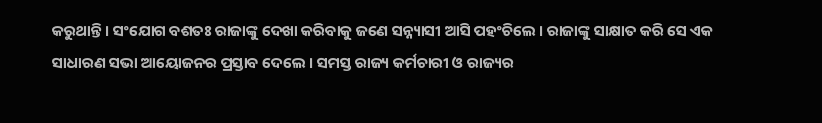କରୁଥାନ୍ତି । ସଂଯୋଗ ବଶତଃ ରାଜାଙ୍କୁ ଦେଖା କରିବାକୁ ଜଣେ ସନ୍ନ୍ୟାସୀ ଆସି ପହଂଚିଲେ । ରାଜାଙ୍କୁ ସାକ୍ଷାତ କରି ସେ ଏକ ସାଧାରଣ ସଭା ଆୟୋଜନର ପ୍ରସ୍ତାବ ଦେଲେ । ସମସ୍ତ ରାଜ୍ୟ କର୍ମଚାରୀ ଓ ରାଜ୍ୟର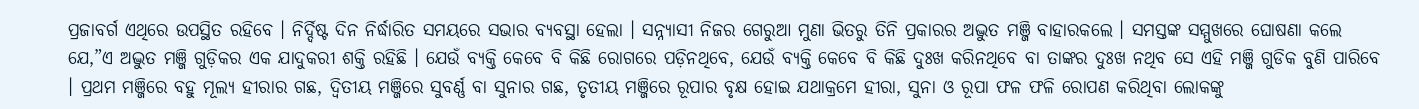ପ୍ରଜାବର୍ଗ ଏଥିରେ ଉପସ୍ଥିତ ରହିବେ । ନିର୍ଦ୍ଦିଷ୍ଟ ଦିନ ନିର୍ଦ୍ଧାରିତ ସମୟରେ ସଭାର ବ୍ୟବସ୍ଥା ହେଲା । ସନ୍ନ୍ୟାସୀ ନିଜର ଗେରୁଆ ମୁଣା ଭିତରୁ ତିନି ପ୍ରକାରର ଅଦ୍ଭୁତ ମଞ୍ଜି ବାହାରକଲେ । ସମସ୍ତଙ୍କ ସମ୍ମୁଖରେ ଘୋଷଣା କଲେ ଯେ,”ଏ ଅଦ୍ଭୁତ ମଞ୍ଜି ଗୁଡ଼ିକର ଏକ ଯାଦୁକରୀ ଶକ୍ତି ରହିଛି । ଯେଉଁ ବ୍ୟକ୍ତି କେବେ ବି କିଛି ରୋଗରେ ପଡ଼ିନଥିବେ, ଯେଉଁ ବ୍ୟକ୍ତି କେବେ ବି କିଛି ଦୁଃଖ କରିନଥିବେ ବା ତାଙ୍କର ଦୁଃଖ ନଥିବ ସେ ଏହି ମଞ୍ଜି ଗୁଡିକ ବୁଣି ପାରିବେ । ପ୍ରଥମ ମଞ୍ଜିରେ ବହୁ ମୂଲ୍ୟ ହୀରାର ଗଛ, ଦ୍ଵିତୀୟ ମଞ୍ଜିରେ ସୁବର୍ଣ୍ଣ ବା ସୁନାର ଗଛ, ତୃତୀୟ ମଞ୍ଜିରେ ରୂପାର ବୃକ୍ଷ ହୋଇ ଯଥାକ୍ରମେ ହୀରା, ସୁନା ଓ ରୂପା ଫଳ ଫଳି ରୋପଣ କରିଥିବା ଲୋକଙ୍କୁ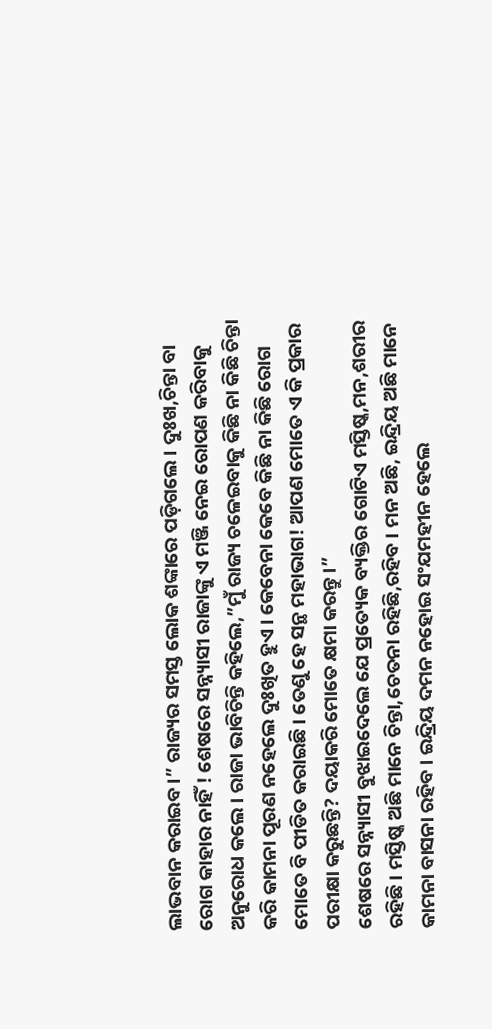ଲାଭବାନ କରାଇବ ।” ରାଜ୍ୟର ସମସ୍ତ ଲୋକ ଶଙ୍କାରେ ପଡ଼ିଗଲେ । ଦୁଃଖ,ଚିନ୍ତା ବା ରୋଗ କାହାର ନାହିଁ ! ଶେଷରେ ସନ୍ନ୍ୟାସୀ ରାଜାଙ୍କୁ ଏ ମଞ୍ଜି ନେଇ ରୋପଣ କରିବାକୁ ଅନୁରୋଧ କଲେ । ରାଜା ଭାବିଚିନ୍ତି କହିଲେ,”ମୁଁ ରାଜ୍ୟ ଚଳେଇବାକୁ କିଛି ନା କିଛି ଚିନ୍ତା କରି କାମନା ପୂରଣ ନହେଲେ ଦୁଃଖିତ ହୁଏ । କେବେନା କେବେ କିଛି ନା କିଛି ରୋଗ ମୋତେ ବି ପୀଡିତ କରାଇଛି । ତେଣୁ ହେ ସନ୍ଥ ମହାଭାଗ! ଆପଣ ମୋତେ ଏ କି ପ୍ରକାର ପରୀକ୍ଷା କରୁଛନ୍ତି? ଦୟାକରି ମୋତେ କ୍ଷମା କରନ୍ତୁ ।”
ଶେଷରେ ସନ୍ନ୍ୟାସୀ ବୁଝାଇଦେଲେ ଯେ ପ୍ରତ୍ୟେକ ବ୍ୟକ୍ତିର ଗୋଟିଏ ମସ୍ତିଷ୍କ,ମନ,ଶରୀର ରହିଛି । ମସ୍ତିଷ୍କ ଅଛି ମାନେ ଚିନ୍ତା,ଚେତନା ରହିଛି,ରହିବ । ମନ ଅଛି, ଇନ୍ଦ୍ରିୟ ଅଛି ମାନେ କାମନା ବାସନା ରହିବ । ଇନ୍ଦ୍ରିୟ ଦମନ ନହୋଇ ସଂଯମହୀନ ହେଲେ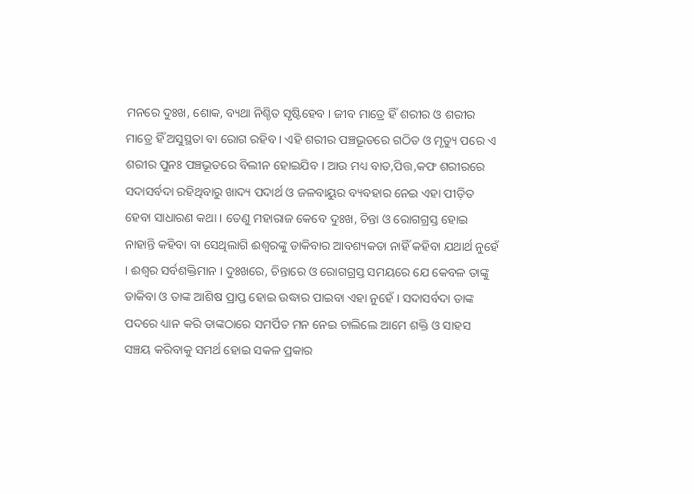ମନରେ ଦୁଃଖ, ଶୋକ, ବ୍ୟଥା ନିଶ୍ଚିତ ସୃଷ୍ଟିହେବ । ଜୀବ ମାତ୍ରେ ହିଁ ଶରୀର ଓ ଶରୀର ମାତ୍ରେ ହିଁ ଅସୁସ୍ଥତା ବା ରୋଗ ରହିବ । ଏହି ଶରୀର ପଞ୍ଚଭୂତରେ ଗଠିତ ଓ ମୃତ୍ୟୁ ପରେ ଏ ଶରୀର ପୁନଃ ପଞ୍ଚଭୂତରେ ବିଲୀନ ହୋଇଯିବ । ଆଉ ମଧ୍ୟ ବାତ,ପିତ୍ତ,କଫ ଶରୀରରେ ସଦାସର୍ବଦା ରହିଥିବାରୁ ଖାଦ୍ୟ ପଦାର୍ଥ ଓ ଜଳବାୟୁର ବ୍ୟବହାର ନେଇ ଏହା ପୀଡ଼ିତ ହେବା ସାଧାରଣ କଥା । ତେଣୁ ମହାରାଜ କେବେ ଦୁଃଖ, ଚିନ୍ତା ଓ ରୋଗଗ୍ରସ୍ତ ହୋଇ ନାହାନ୍ତି କହିବା ବା ସେଥିଲାଗି ଈଶ୍ଵରଙ୍କୁ ଡାକିବାର ଆବଶ୍ୟକତା ନାହିଁ କହିବା ଯଥାର୍ଥ ନୁହେଁ । ଈଶ୍ଵର ସର୍ବଶକ୍ତିମାନ । ଦୁଃଖରେ, ଚିନ୍ତାରେ ଓ ରୋଗଗ୍ରସ୍ତ ସମୟରେ ଯେ କେବଳ ତାଙ୍କୁ ଡାକିବା ଓ ତାଙ୍କ ଆଶିଷ ପ୍ରାପ୍ତ ହୋଇ ଉଦ୍ଧାର ପାଇବା ଏହା ନୁହେଁ । ସଦାସର୍ବଦା ତାଙ୍କ ପଦରେ ଧ୍ୟାନ କରି ତାଙ୍କଠାରେ ସମର୍ପିତ ମନ ନେଇ ଚାଲିଲେ ଆମେ ଶକ୍ତି ଓ ସାହସ ସଞ୍ଚୟ କରିବାକୁ ସମର୍ଥ ହୋଇ ସକଳ ପ୍ରକାର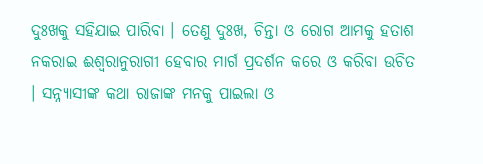ଦୁଃଖକୁ ସହିଯାଇ ପାରିବା । ତେଣୁ ଦୁଃଖ, ଚିନ୍ତା ଓ ରୋଗ ଆମକୁ ହତାଶ ନକରାଇ ଈଶ୍ଵରାନୁରାଗୀ ହେବାର ମାର୍ଗ ପ୍ରଦର୍ଶନ କରେ ଓ କରିବା ଉଚିତ । ସନ୍ନ୍ୟାସୀଙ୍କ କଥା ରାଜାଙ୍କ ମନକୁ ପାଇଲା ଓ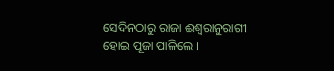ସେଦିନଠାରୁ ରାଜା ଈଶ୍ଵରାନୁରାଗୀ ହୋଇ ପୂଜା ପାଳିଲେ ।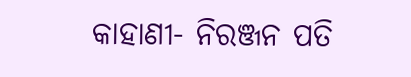କାହାଣୀ- ନିରଞ୍ଜନ ପତି